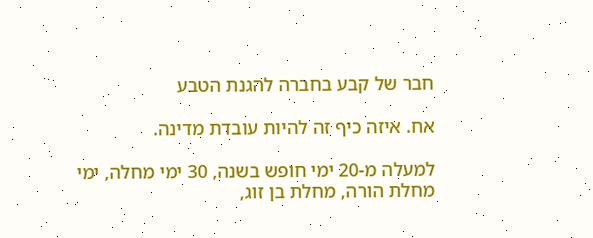חבר של קבע בחברה להגנת הטבע

אח. איזה כיף זה להיות עובדת מדינה.

למעלה מ-20 ימי חופש בשנה, 30 ימי מחלה, ימי מחלת הורה, מחלת בן זוג,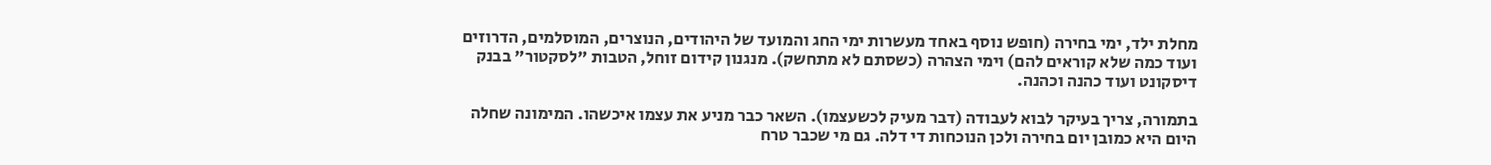מחלת ילד, ימי בחירה (חופש נוסף באחד מעשרות ימי החג והמועד של היהודים, הנוצרים, המוסלמים, הדרוזים ועוד כמה שלא קוראים להם) וימי הצהרה (כשסתם לא מתחשק). מנגנון קידום זוחל, הטבות "לסקטור" בבנק דיסקונט ועוד כהנה וכהנה.

בתמורה, צריך בעיקר לבוא לעבודה (דבר מעיק לכשעצמו). השאר כבר מניע את עצמו איכשהו. המימונה שחלה היום היא כמובן יום בחירה ולכן הנוכחות די דלה. גם מי שכבר טרח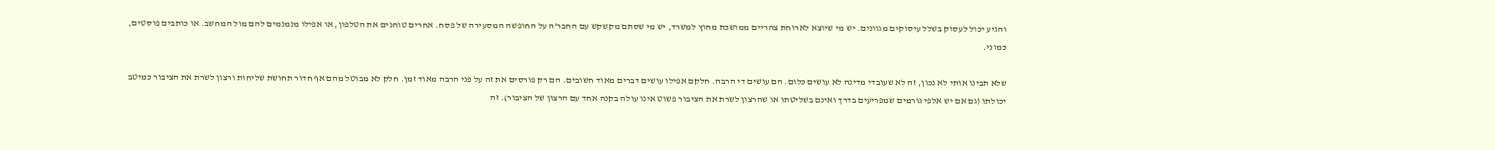והגיע יכול לעסוק בשלל עיסוקים מגוונים. יש מי שיוצא לארוחת צהריים ממושכת מחוץ למשרד, יש מי שסתם מקשקש עם החבר'ה על החופשה המסעירה של פסח. אחרים טוחנים את הטלפון, או אפילו מנמנמים להם מול המחשב. או כותבים פוסטים, כמוני.

שלא תבינו אותי לא נכון, זה לא שעובדי מדינה לא עושים כלום. הם עושים די הרבה. חלקם אפילו עושים דברים מאוד חשובים. הם רק פורסים את זה על פני הרבה מאוד זמן. חלק לא מבוטל מהם אף חדור תחושת שליחות ורצון לשרת את הציבור כמיטב יכולתו (גם אם יש אלפי גורמים שמפריעים בדרך ואינם בשליטתו או שהרצון לשרת את הציבור פשוט אינו עולה בקנה אחד עם הרצון של הציבור). זה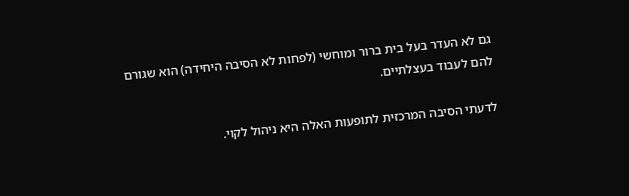גם לא העדר בעל בית ברור ומוחשי (לפחות לא הסיבה היחידה) הוא שגורם להם לעבוד בעצלתיים.

לדעתי הסיבה המרכזית לתופעות האלה היא ניהול לקוי.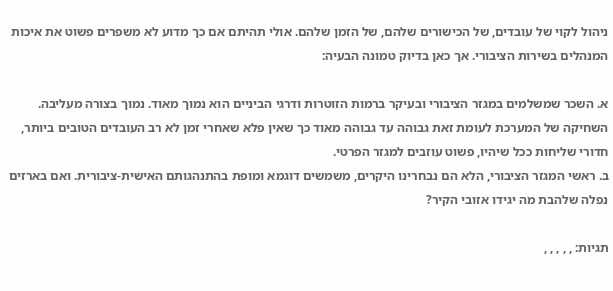ניהול לקוי של עובדים, של הכישורים שלהם, של הזמן שלהם. אולי תהיתם אם כך מדוע לא משפרים פשוט את איכות המנהלים בשירות הציבורי. אך כאן בדיוק טמונה הבעיה:

א. השכר שמשלמים במגזר הציבורי ובעיקר ברמות הזוטרות ודרגי הביניים הוא נמוך מאוד. נמוך בצורה מעליבה. השחיקה של המערכת לעומת זאת גבוהה עד גבוהה מאוד כך שאין פלא שאחרי זמן לא רב העובדים הטובים ביותר, חדורי שליחות ככל שיהיו, פשוט עוזבים למגזר הפרטי.
ב. ראשי המגזר הציבורי, הלא הם נבחרינו היקרים, משמשים דוגמא ומופת בהתנהגותם האישית-ציבורית. ואם בארזים נפלה שלהבת מה יגידו אזובי הקיר?

תגיות: , , , , ,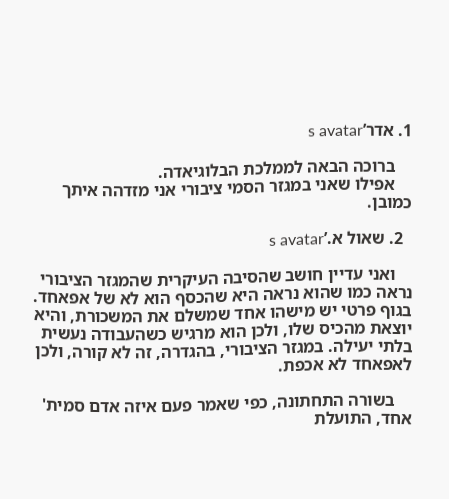1. אדר’s avatar

    ברוכה הבאה לממלכת הבלוגיאדה.
    אפילו שאני במגזר הסמי ציבורי אני מזדהה איתך כמובן.

  2. שאול א.’s avatar

    ואני עדיין חושב שהסיבה העיקרית שהמגזר הציבורי נראה כמו שהוא נראה היא שהכסף הוא לא של אפאחד. בגוף פרטי יש מישהו אחד שמשלם את המשכורת, והיא יוצאת מהכיס שלו, ולכן הוא מרגיש כשהעבודה נעשית בלתי יעילה. במגזר הציבורי, בהגדרה, זה לא קורה, ולכן לאפאחד לא אכפת.

    בשורה התחתונה, כפי שאמר פעם איזה אדם סמית' אחד, התועלת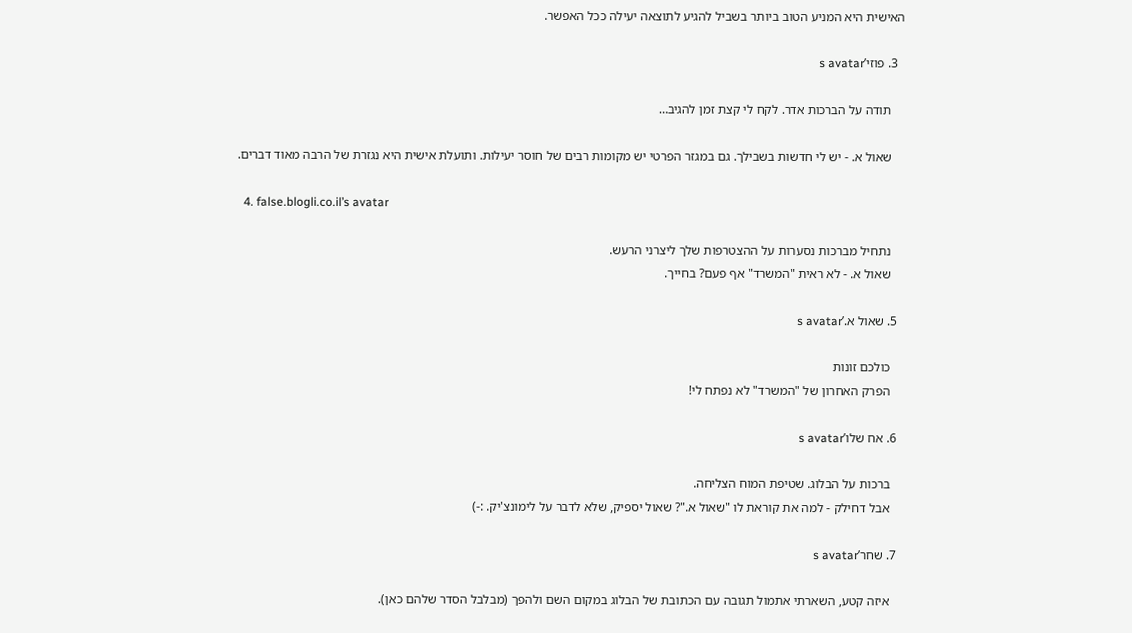האישית היא המניע הטוב ביותר בשביל להגיע לתוצאה יעילה ככל האפשר.

  3. פוזי’s avatar

    תודה על הברכות אדר. לקח לי קצת זמן להגיב…

    שאול א. - יש לי חדשות בשבילך. גם במגזר הפרטי יש מקומות רבים של חוסר יעילות. ותועלת אישית היא נגזרת של הרבה מאוד דברים.

  4. false.blogli.co.il’s avatar

    נתחיל מברכות נסערות על ההצטרפות שלך ליצרני הרעש.
    שאול א. - לא ראית "המשרד" אף פעם? בחייך.

  5. שאול א.’s avatar

    כולכם זונות
    הפרק האחרון של "המשרד" לא נפתח לי!

  6. אח שלו’s avatar

    ברכות על הבלוג. שטיפת המוח הצליחה.
    אבל דחילק - למה את קוראת לו "שאול א."? שאול יספיק, שלא לדבר על לימונצ'יק. :-)

  7. שחר’s avatar

    איזה קטע, השארתי אתמול תגובה עם הכתובת של הבלוג במקום השם ולהפך (מבלבל הסדר שלהם כאן).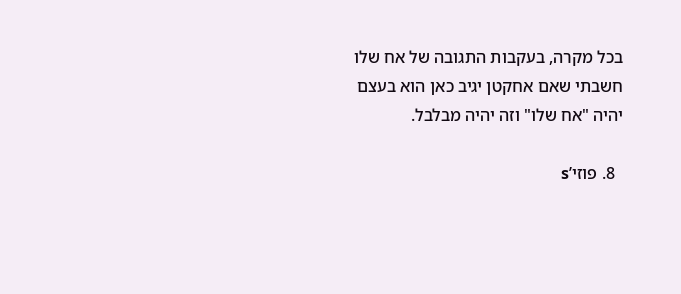בכל מקרה, בעקבות התגובה של אח שלו חשבתי שאם אחקטן יגיב כאן הוא בעצם יהיה "אח שלו" וזה יהיה מבלבל.

  8. פוזי’s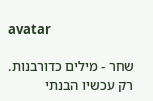avatar

    שחר - מילים כדורבנות.
    רק עכשיו הבנתי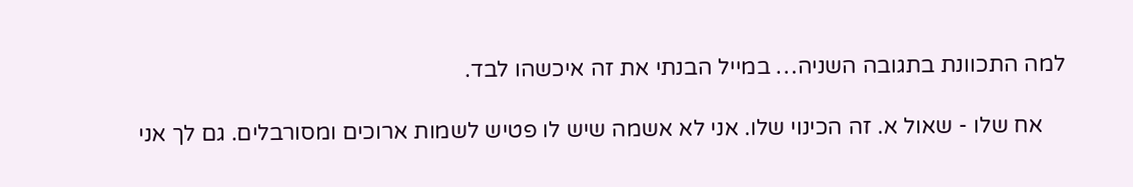למה התכוונת בתגובה השניה… במייל הבנתי את זה איכשהו לבד.

    אח שלו - שאול א. זה הכינוי שלו. אני לא אשמה שיש לו פטיש לשמות ארוכים ומסורבלים. גם לך אני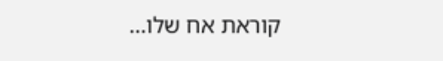קוראת אח שלו…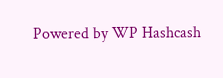Powered by WP Hashcash